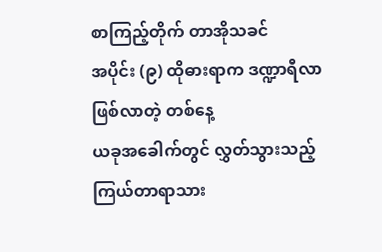စာကြည့်တိုက် တာအိုသခင်
အပိုင်း (၉) ထိုဓားရာက ဒဏ္ဍာရီလာဖြစ်လာတဲ့ တစ်နေ့
ယခုအခေါက်တွင် လွှတ်သွားသည့် ကြယ်တာရာသား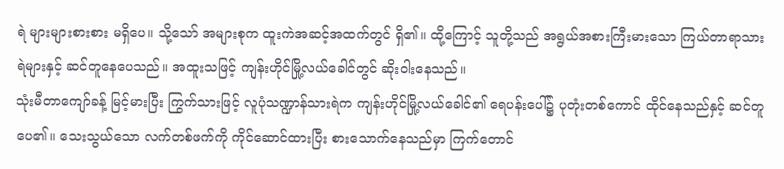ရဲ များများစားစား မရှိပေ။ သို့သော် အများစုက ထူးကဲအဆင့်အထက်တွင် ရှိ၏။ ထို့ကြောင့် သူတို့သည် အရွယ်အစားကြီးမားသော ကြယ်တာရာသားရဲများနှင့် ဆင်တူနေပေသည်။ အထူးသဖြင့် ကျန်းဟိုင်မြို့လယ်ခေါင်တွင် ဆိုးဝါးနေသည်။
သုံးမီတာကျော်ခန့် မြင့်မားပြီး ကြွက်သားဖြင့် လူပုံသဏ္ဍာန်သားရဲက ကျန်းဟိုင်မြို့လယ်ခေါင်၏ ရေပန်းပေါ်၌ ပုတုံးတစ်ကောင် ထိုင်နေသည်နှင့် ဆင်တူပေ၏။ သေးသွယ်သော လက်တစ်ဖက်ကို ကိုင်ဆောင်ထားပြီး စားသောက်နေသည်မှာ ကြက်တောင်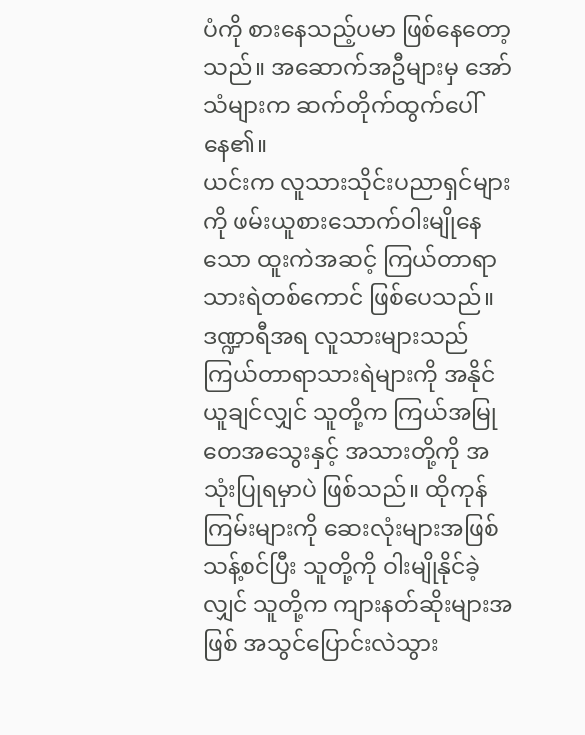ပံကို စားနေသည့်ပမာ ဖြစ်နေတော့သည်။ အဆောက်အဦများမှ အော်သံများက ဆက်တိုက်ထွက်ပေါ်နေ၏။
ယင်းက လူသားသိုင်းပညာရှင်များကို ဖမ်းယူစားသောက်ဝါးမျိုနေသော ထူးကဲအဆင့် ကြယ်တာရာသားရဲတစ်ကောင် ဖြစ်ပေသည်။ ဒဏ္ဍာရီအရ လူသားများသည် ကြယ်တာရာသားရဲများကို အနိုင်ယူချင်လျှင် သူတို့က ကြယ်အမြုတေအသွေးနှင့် အသားတို့ကို အသုံးပြုရမှာပဲ ဖြစ်သည်။ ထိုကုန်ကြမ်းများကို ဆေးလုံးများအဖြစ် သန့်စင်ပြီး သူတို့ကို ဝါးမျိုနိုင်ခဲ့လျှင် သူတို့က ကျားနတ်ဆိုးများအဖြစ် အသွင်ပြောင်းလဲသွား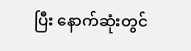ပြီး နောက်ဆုံးတွင်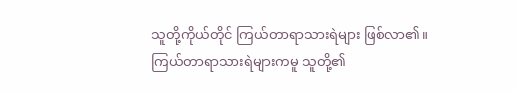သူတို့ကိုယ်တိုင် ကြယ်တာရာသားရဲများ ဖြစ်လာ၏။
ကြယ်တာရာသားရဲများကမူ သူတို့၏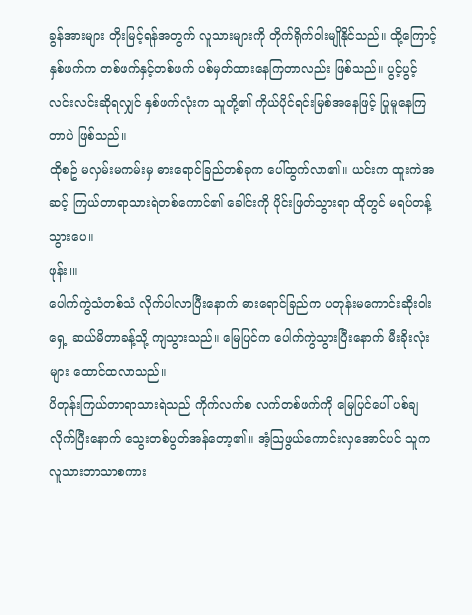ခွန်အားများ တိုးမြင့်ရန်အတွက် လူသားများကို တိုက်ရိုက်ဝါးမျိုနိုင်သည်။ ထို့ကြောင့် နှစ်ဖက်က တစ်ဖက်နှင့်တစ်ဖက် ပစ်မှတ်ထားနေကြတာလည်း ဖြစ်သည်။ ပွင့်ပွင့်လင်းလင်းဆိုရလျှင် နှစ်ဖက်လုံးက သူတို့၏ ကိုယ်ပိုင်ရင်းမြစ်အနေဖြင့် ပြုမူနေကြတာပဲ ဖြစ်သည်။
ထိုစဥ် မလှမ်းမကမ်းမှ ဓားရောင်ခြည်တစ်ခုက ပေါ်ထွက်လာ၏။ ယင်းက ထူးကဲအဆင့် ကြယ်တာရာသားရဲတစ်ကောင်၏ ခေါင်းကို ပိုင်းဖြတ်သွားရာ ထိုတွင် မရပ်တန့်သွားပေ။
ဖုန်း၊။
ပေါက်ကွဲသံတစ်သံ လိုက်ပါလာပြီးနောက် ဓားရောင်ခြည်က ပတုန်းမကောင်းဆိုးဝါးရှေ့ ဆယ်မိတာခန့်သို့ ကျသွားသည်။ မြေပြင်က ပေါက်ကွဲသွားပြီးနောက် မီးခိုးလုံးများ ထောင်ထလာသည်။
ပိတုန်းကြယ်တာရာသားရဲသည် ကိုက်လက်စ လက်တစ်ဖက်ကို မြေပြင်ပေါ် ပစ်ချလိုက်ပြီးနောက် သွေးတစ်ပွတ်အန်တော့၏။ အံ့သြဖွယ်ကောင်းလှအောင်ပင် သူက လူသားဘာသာစကား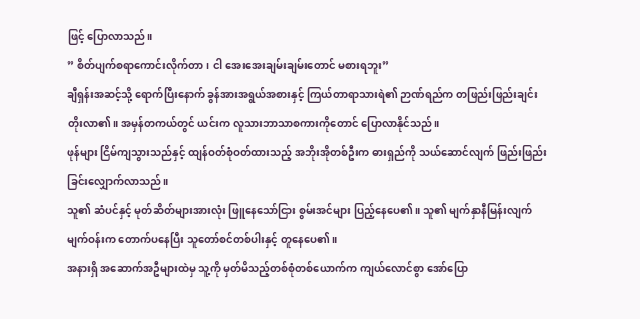ဖြင့် ပြောလာသည်။
” စိတ်ပျက်စရာကောင်းလိုက်တာ၊ ငါ အေးအေးချမ်းချမ်းတောင် မစားရဘူး”
ချီရှန်းအဆင့်သို့ ရောက်ပြီးနောက် ခွန်အားအရွယ်အစားနှင့် ကြယ်တာရာသားရဲ၏ ဉာဏ်ရည်က တဖြည်းဖြည်းချင်း တိုးလာ၏။ အမှန်တကယ်တွင် ယင်းက လူသားဘာသာစကားကိုတောင် ပြောလာနိုင်သည်။
ဖုန်များ ငြိမ်ကျသွားသည်နှင့် ထျန်ဝတ်စုံဝတ်ထားသည့် အဘိုးအိုတစ်ဦးက ဓားရှည်ကို သယ်ဆောင်လျက် ဖြည်းဖြည်းခြင်းလျှောက်လာသည်။
သူ၏ ဆံပင်နှင့် မုတ်ဆိတ်များအားလုံး ဖြူနေသော်ငြား စွမ်းအင်များ ပြည့်နေပေ၏။ သူ၏ မျက်နှာနီမြန်းလျက် မျက်ဝန်းက တောက်ပနေပြီး သူတော်စင်တစ်ပါးနှင့် တူနေပေ၏။
အနားရှိ အဆောက်အဦများထဲမှ သူ့ကို မှတ်မိသည့်တစ်စုံတစ်ယောက်က ကျယ်လောင်စွာ အော်ပြော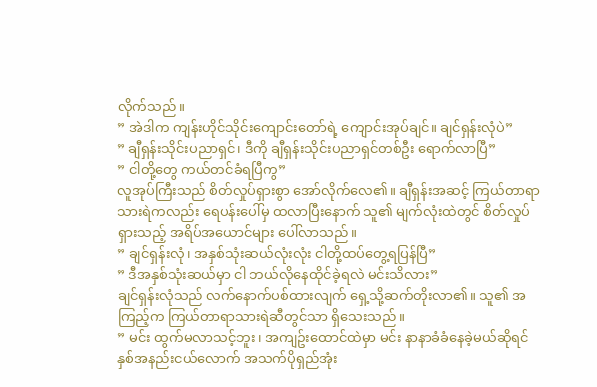လိုက်သည်။
” အဲဒါက ကျန်းဟိုင်သိုင်းကျောင်းတော်ရဲ့ ကျောင်းအုပ်ချင်။ ချင်ရှန်းလုံပဲ”
” ချီရှန်းသိုင်းပညာရှင်၊ ဒီကို ချီရှန်းသိုင်းပညာရှင်တစ်ဦး ရောက်လာပြီ”
” ငါတို့တွေ ကယ်တင်ခံရပြီကွ”
လူအုပ်ကြီးသည် စိတ်လှုပ်ရှားစွာ အော်လိုက်လေ၏။ ချီရှန်းအဆင့် ကြယ်တာရာသားရဲကလည်း ရေပန်းပေါ်မှ ထလာပြီးနောက် သူ၏ မျက်လုံးထဲတွင် စိတ်လှုပ်ရှားသည့် အရိပ်အယောင်များ ပေါ်လာသည်။
” ချင်ရှန်းလုံ၊ အနှစ်သုံးဆယ်လုံးလုံး ငါတို့ထပ်တွေ့ရပြန်ပြီ”
” ဒီအနှစ်သုံးဆယ်မှာ ငါ ဘယ်လိုနေထိုင်ခဲ့ရလဲ မင်းသိလား”
ချင်ရှန်းလုံသည် လက်နောက်ပစ်ထားလျက် ရှေ့သို့ဆက်တိုးလာ၏။ သူ၏ အကြည့်က ကြယ်တာရာသားရဲဆီတွင်သာ ရှိသေးသည်။
” မင်း ထွက်မလာသင့်ဘူး၊ အကျဥ်းထောင်ထဲမှာ မင်း နာနာခံခံနေခဲ့မယ်ဆိုရင် နှစ်အနည်းငယ်လောက် အသက်ပိုရှည်အုံး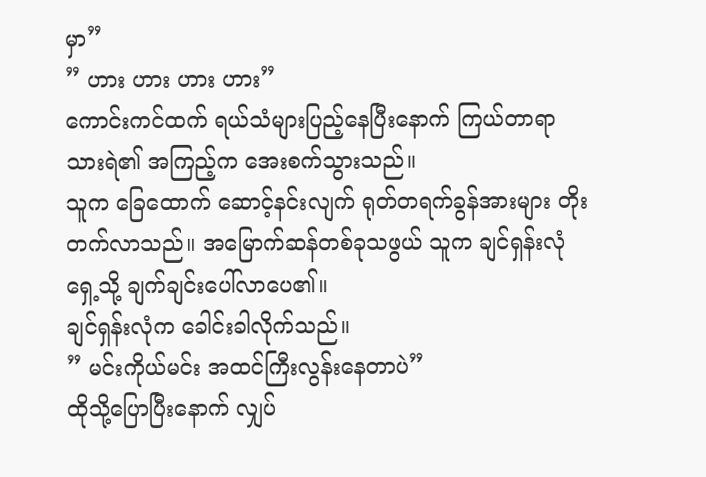မှာ”
” ဟား ဟား ဟား ဟား”
ကောင်းကင်ထက် ရယ်သံများပြည့်နေပြီးနောက် ကြယ်တာရာသားရဲ၏ အကြည့်က အေးစက်သွားသည်။
သူက ခြေထောက် ဆောင့်နင်းလျက် ရုတ်တရက်ခွန်အားများ တိုးတက်လာသည်။ အမြောက်ဆန်တစ်ခုသဖွယ် သူက ချင်ရှန်းလုံရှေ့သို့ ချက်ချင်းပေါ်လာပေ၏။
ချင်ရှန်းလုံက ခေါင်းခါလိုက်သည်။
” မင်းကိုယ်မင်း အထင်ကြီးလွန်းနေတာပဲ”
ထိုသို့ပြောပြီးနောက် လျှပ်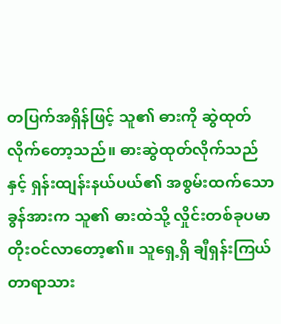တပြက်အရှိန်ဖြင့် သူ၏ ဓားကို ဆွဲထုတ်လိုက်တော့သည်။ ဓားဆွဲထုတ်လိုက်သည်နှင့် ရှန်းထျန်းနယ်ပယ်၏ အစွမ်းထက်သောခွန်အားက သူ၏ ဓားထဲသို့ လှိုင်းတစ်ခုပမာ တိုးဝင်လာတော့၏။ သူရှေ့ရှိ ချီရှန်းကြယ်တာရာသား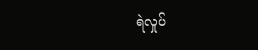ရဲလှုပ်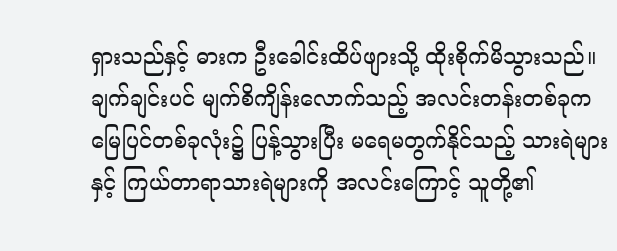ရှားသည်နှင့် ဓားက ဦးခေါင်းထိပ်ဖျားသို့ ထိုးစိုက်မိသွားသည်။
ချက်ချင်းပင် မျက်စိကျိန်းလောက်သည့် အလင်းတန်းတစ်ခုက မြေပြင်တစ်ခုလုံး၌ ပြန့်သွားပြီး မရေမတွက်နိုင်သည့် သားရဲများနှင့် ကြယ်တာရာသားရဲများကို အလင်းကြောင့် သူတို့၏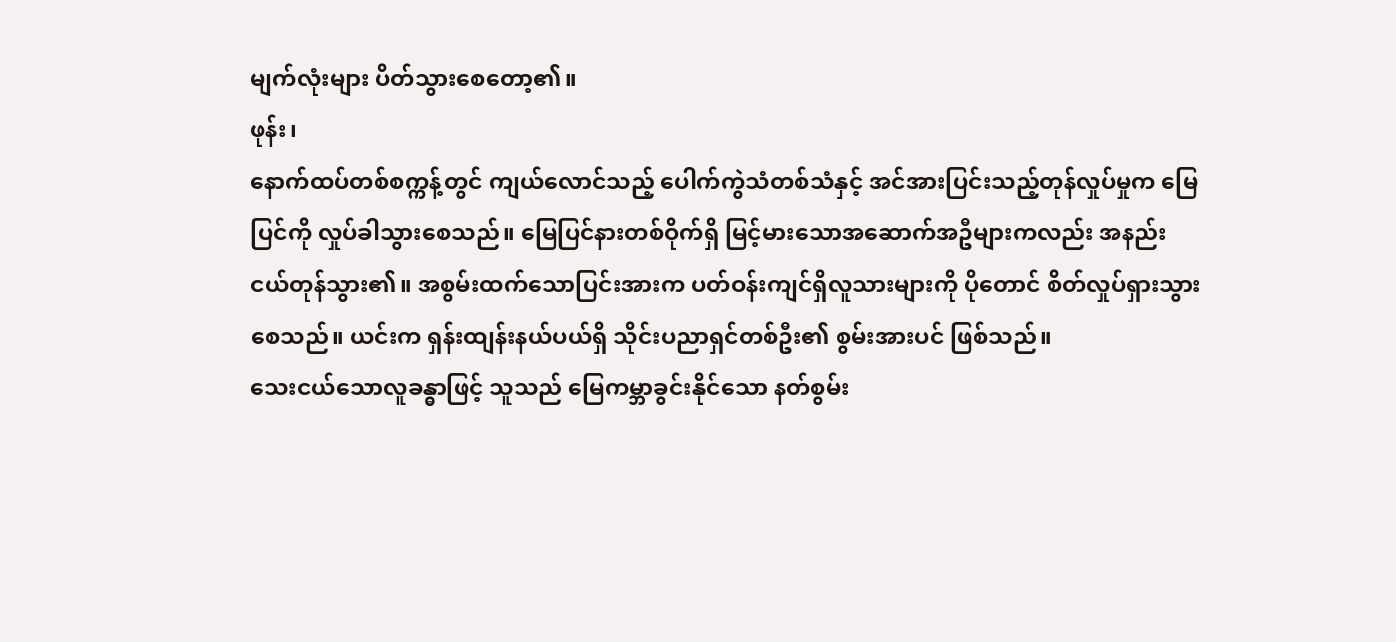မျက်လုံးများ ပိတ်သွားစေတော့၏။
ဖုန်း၊
နောက်ထပ်တစ်စက္ကန့်တွင် ကျယ်လောင်သည့် ပေါက်ကွဲသံတစ်သံနှင့် အင်အားပြင်းသည့်တုန်လှုပ်မှုက မြေပြင်ကို လှုပ်ခါသွားစေသည်။ မြေပြင်နားတစ်ဝိုက်ရှိ မြင့်မားသောအဆောက်အဦများကလည်း အနည်းငယ်တုန်သွား၏။ အစွမ်းထက်သောပြင်းအားက ပတ်ဝန်းကျင်ရှိလူသားများကို ပိုတောင် စိတ်လှုပ်ရှားသွားစေသည်။ ယင်းက ရှန်းထျန်းနယ်ပယ်ရှိ သိုင်းပညာရှင်တစ်ဦး၏ စွမ်းအားပင် ဖြစ်သည်။
သေးငယ်သောလူခန္ဓာဖြင့် သူသည် မြေကမ္ဘာခွင်းနိုင်သော နတ်စွမ်း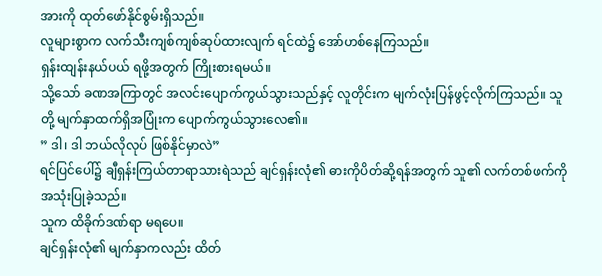အားကို ထုတ်ဖော်နိုင်စွမ်းရှိသည်။
လူများစွာက လက်သီးကျစ်ကျစ်ဆုပ်ထားလျက် ရင်ထဲ၌ အော်ဟစ်နေကြသည်။
ရှန်းထျန်းနယ်ပယ် ရဖို့အတွက် ကြိုးစားရမယ်။
သို့သော် ခဏအကြာတွင် အလင်းပျောက်ကွယ်သွားသည်နှင့် လူတိုင်းက မျက်လုံးပြန်ဖွင့်လိုက်ကြသည်။ သူတို့ မျက်နှာထက်ရှိအပြုံးက ပျောက်ကွယ်သွားလေ၏။
” ဒါ၊ ဒါ ဘယ်လိုလုပ် ဖြစ်နိုင်မှာလဲ”
ရင်ပြင်ပေါ်၌ ချီရှန်းကြယ်တာရာသားရဲသည် ချင်ရှန်းလုံ၏ ဓားကိုပိတ်ဆို့ရန်အတွက် သူ၏ လက်တစ်ဖက်ကို အသုံးပြုခဲ့သည်။
သူက ထိခိုက်ဒဏ်ရာ မရပေ။
ချင်ရှန်းလုံ၏ မျက်နှာကလည်း ထိတ်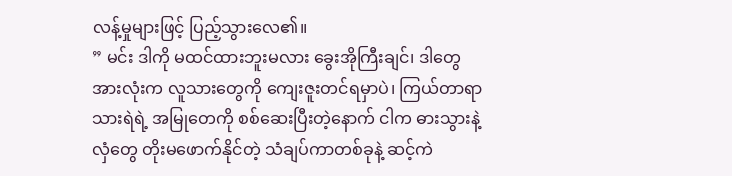လန့်မှုများဖြင့် ပြည့်သွားလေ၏။
” မင်း ဒါကို မထင်ထားဘူးမလား ခွေးအိုကြီးချင်၊ ဒါတွေအားလုံးက လူသားတွေကို ကျေးဇူးတင်ရမှာပဲ၊ ကြယ်တာရာသားရဲရဲ့ အမြုတေကို စစ်ဆေးပြီးတဲ့နောက် ငါက ဓားသွားနဲ့ လှံတွေ တိုးမဖောက်နိုင်တဲ့ သံချပ်ကာတစ်ခုနဲ့ ဆင့်ကဲ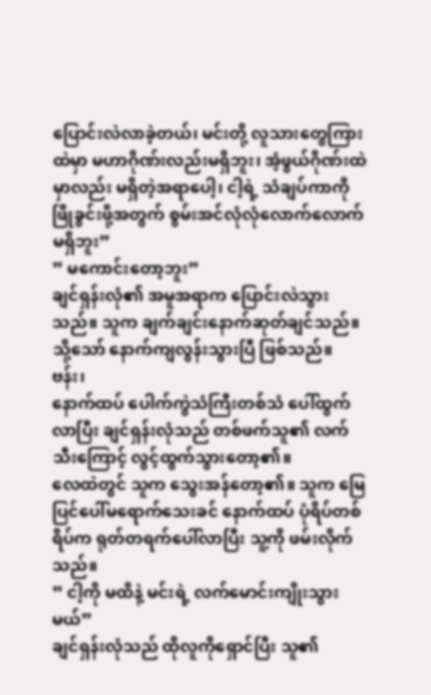ပြောင်းလဲလာခဲ့တယ်၊ မင်းတို့ လူသားတွေကြားထဲမှာ မဟာဂိုဏ်းလည်းမရှိဘူး၊ အံ့ဖွယ်ဂိုဏ်းထဲမှာလည်း မရှိတဲ့အရာပေါ့၊ ငါ့ရဲ့ သံချပ်ကာကို ဖြိုခွင်းဖို့အတွက် စွမ်းအင်လုံလုံလောက်လောက် မရှိဘူး”
” မကောင်းတော့ဘူး”
ချင်ရှန်းလုံ၏ အမူအရာက ပြောင်းလဲသွားသည်။ သူက ချက်ချင်းနောက်ဆုတ်ချင်သည်။ သို့သော် နောက်ကျလွန်းသွားပြီ ဖြစ်သည်။
ဗန်း၊
နောက်ထပ် ပေါက်ကွဲသံကြီးတစ်သံ ပေါ်ထွက်လာပြီး ချင်ရှန်းလုံသည် တစ်ဖက်သူ၏ လက်သီးကြောင့် လွင့်ထွက်သွားတော့၏။
လေထဲတွင် သူက သွေးအန်တော့၏။ သူက မြေပြင်ပေါ်မရောက်သေးခင် နောက်ထပ် ပုံရိပ်တစ်ရိပ်က ရုတ်တရက်ပေါ်လာပြီး သူ့ကို ဖမ်းလိုက်သည်။
” ငါ့ကို မထိနဲ့ မင်းရဲ့ လက်မောင်းကျိုးသွားမယ်”
ချင်ရှန်းလုံသည် ထိုလူကိုရှောင်ပြီး သူ၏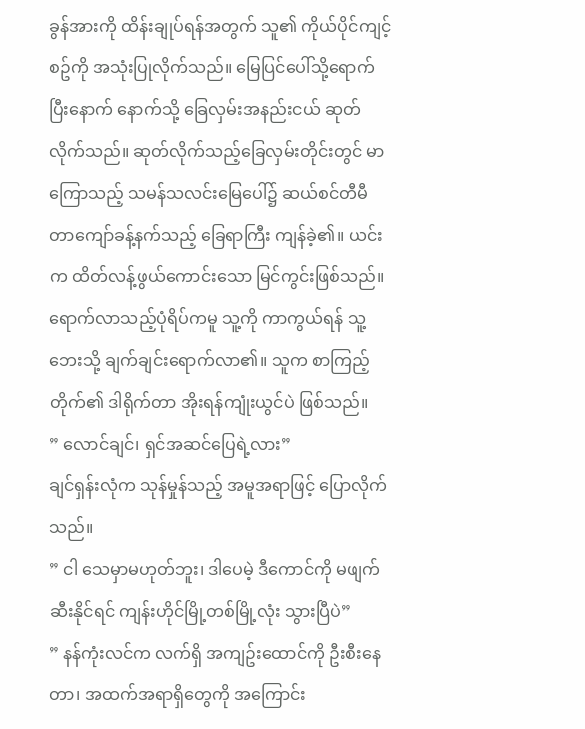ခွန်အားကို ထိန်းချုပ်ရန်အတွက် သူ၏ ကိုယ်ပိုင်ကျင့်စဥ်ကို အသုံးပြုလိုက်သည်။ မြေပြင်ပေါ်သို့ရောက်ပြီးနောက် နောက်သို့ ခြေလှမ်းအနည်းငယ် ဆုတ်လိုက်သည်။ ဆုတ်လိုက်သည့်ခြေလှမ်းတိုင်းတွင် မာကြောသည့် သမန်သလင်းမြေပေါ်၌ ဆယ်စင်တီမီတာကျော်ခန့်နက်သည့် ခြေရာကြီး ကျန်ခဲ့၏။ ယင်းက ထိတ်လန့်ဖွယ်ကောင်းသော မြင်ကွင်းဖြစ်သည်။
ရောက်လာသည့်ပုံရိပ်ကမူ သူ့ကို ကာကွယ်ရန် သူ့ဘေးသို့ ချက်ချင်းရောက်လာ၏။ သူက စာကြည့်တိုက်၏ ဒါရိုက်တာ အိုးရန်ကျုံးယွင်ပဲ ဖြစ်သည်။
” လောင်ချင်၊ ရှင်အဆင်ပြေရဲ့လား”
ချင်ရှန်းလုံက သုန်မှုန်သည့် အမူအရာဖြင့် ပြောလိုက်သည်။
” ငါ သေမှာမဟုတ်ဘူး၊ ဒါပေမဲ့ ဒီကောင်ကို မဖျက်ဆီးနိုင်ရင် ကျန်းဟိုင်မြို့တစ်မြို့လုံး သွားပြီပဲ”
” နန်ကုံးလင်က လက်ရှိ အကျဥ်းထောင်ကို ဦးစီးနေတာ၊ အထက်အရာရှိတွေကို အကြောင်း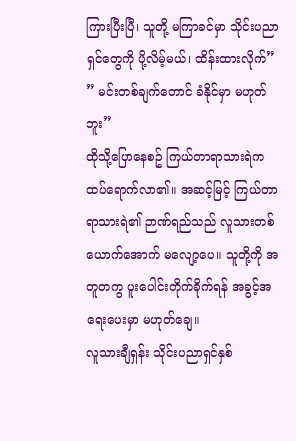ကြားပြီးပြီ၊ သူတို့ မကြာခင်မှာ သိုင်းပညာရှင်တွေကို ပို့လိမ့်မယ်၊ ထိန်းထားလိုက်”
” မင်းတစ်ချက်တောင် ခံနိုင်မှာ မဟုတ်ဘူး”
ထိုသို့ပြောနေစဥ် ကြယ်တာရာသားရဲက ထပ်ရောက်လာ၏။ အဆင့်မြင့် ကြယ်တာရာသားရဲ၏ ဉာဏ်ရည်သည် လူသားတစ်ယောက်အောက် မလျော့ပေ။ သူတို့ကို အတူတကွ ပူးပေါင်းတိုက်ခိုက်ရန် အခွင့်အရေးပေးမှာ မဟုတ်ချေ။
လူသားချီရှန်း သိုင်းပညာရှင်နှစ်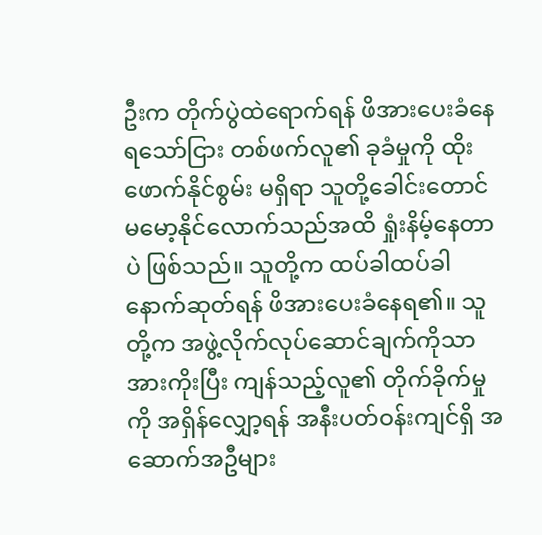ဦးက တိုက်ပွဲထဲရောက်ရန် ဖိအားပေးခံနေရသော်ငြား တစ်ဖက်လူ၏ ခုခံမှုကို ထိုးဖောက်နိုင်စွမ်း မရှိရာ သူတို့ခေါင်းတောင် မမော့နိုင်လောက်သည်အထိ ရှုံးနိမ့်နေတာပဲ ဖြစ်သည်။ သူတို့က ထပ်ခါထပ်ခါနောက်ဆုတ်ရန် ဖိအားပေးခံနေရ၏။ သူတို့က အဖွဲ့လိုက်လုပ်ဆောင်ချက်ကိုသာ အားကိုးပြီး ကျန်သည့်လူ၏ တိုက်ခိုက်မှုကို အရှိန်လျှော့ရန် အနီးပတ်ဝန်းကျင်ရှိ အဆောက်အဦများ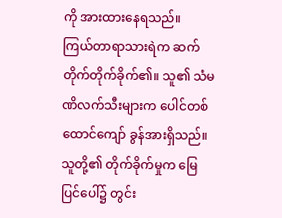ကို အားထားနေရသည်။
ကြယ်တာရာသားရဲက ဆက်တိုက်တိုက်ခိုက်၏။ သူ၏ သံမဏိလက်သီးများက ပေါင်တစ်ထောင်ကျော် ခွန်အားရှိသည်။ သူတို့၏ တိုက်ခိုက်မှုက မြေပြင်ပေါ်၌ တွင်း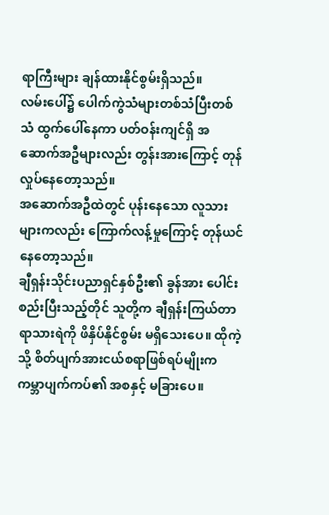ရာကြီးများ ချန်ထားနိုင်စွမ်းရှိသည်။
လမ်းပေါ်၌ ပေါက်ကွဲသံများတစ်သံပြီးတစ်သံ ထွက်ပေါ်နေကာ ပတ်ဝန်းကျင်ရှိ အဆောက်အဦများလည်း တွန်းအားကြောင့် တုန်လှုပ်နေတော့သည်။
အဆောက်အဦထဲတွင် ပုန်းနေသော လူသားများကလည်း ကြောက်လန့်မှုကြောင့် တုန်ယင်နေတော့သည်။
ချီရှန်းသိုင်းပညာရှင်နှစ်ဦး၏ ခွန်အား ပေါင်းစည်းပြီးသည့်တိုင် သူတို့က ချီရှန်းကြယ်တာရာသားရဲကို ဖိနှိပ်နိုင်စွမ်း မရှိသေးပေ။ ထိုကဲ့သို့ စိတ်ပျက်အားငယ်စရာဖြစ်ရပ်မျိုးက ကမ္ဘာပျက်ကပ်၏ အစနှင့် မခြားပေ။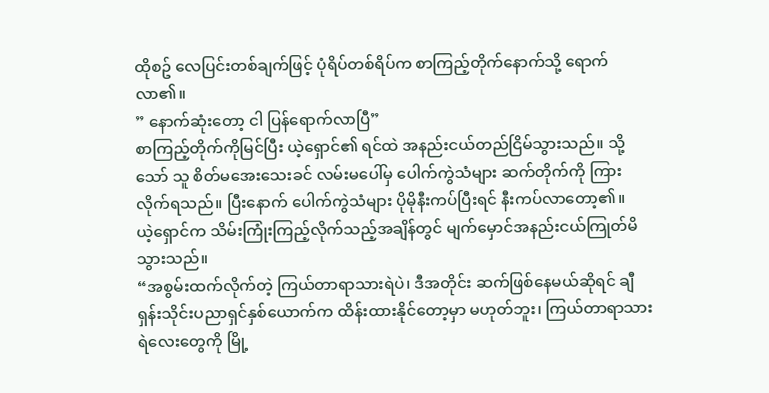ထိုစဥ် လေပြင်းတစ်ချက်ဖြင့် ပုံရိပ်တစ်ရိပ်က စာကြည့်တိုက်နောက်သို့ ရောက်လာ၏။
” နောက်ဆုံးတော့ ငါ ပြန်ရောက်လာပြီ”
စာကြည့်တိုက်ကိုမြင်ပြီး ယဲ့ရှောင်၏ ရင်ထဲ အနည်းငယ်တည်ငြိမ်သွားသည်။ သို့သော် သူ စိတ်မအေးသေးခင် လမ်းမပေါ်မှ ပေါက်ကွဲသံများ ဆက်တိုက်ကို ကြားလိုက်ရသည်။ ပြီးနောက် ပေါက်ကွဲသံများ ပိုမိုနီးကပ်ပြီးရင် နီးကပ်လာတော့၏။
ယဲ့ရှောင်က သိမ်းကြုံးကြည့်လိုက်သည့်အချိန်တွင် မျက်မှောင်အနည်းငယ်ကြုတ်မိသွားသည်။
“အစွမ်းထက်လိုက်တဲ့ ကြယ်တာရာသားရဲပဲ၊ ဒီအတိုင်း ဆက်ဖြစ်နေမယ်ဆိုရင် ချီရှန်းသိုင်းပညာရှင်နှစ်ယောက်က ထိန်းထားနိုင်တော့မှာ မဟုတ်ဘူး၊ ကြယ်တာရာသားရဲလေးတွေကို မြို့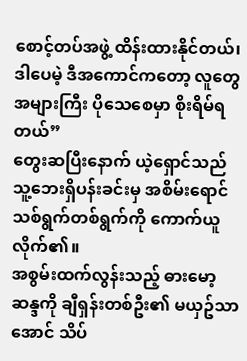စောင့်တပ်အဖွဲ့ ထိန်းထားနိုင်တယ်၊ ဒါပေမဲ့ ဒီအကောင်ကတော့ လူတွေအများကြီး ပိုသေစေမှာ စိုးရိမ်ရတယ်”
တွေးဆပြီးနောက် ယဲ့ရှောင်သည် သူ့ဘေးရှိပန်းခင်းမှ အစိမ်းရောင်သစ်ရွက်တစ်ရွက်ကို ကောက်ယူလိုက်၏။
အစွမ်းထက်လွန်းသည့် ဓားမော့ဆန္ဒကို ချီရှန်းတစ်ဦး၏ မယှဥ်သာအောင် သိပ်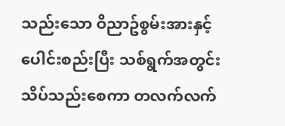သည်းသော ဝိညာဥ်စွမ်းအားနှင့် ပေါင်းစည်းပြီး သစ်ရွက်အတွင်းသိပ်သည်းစေကာ တလက်လက်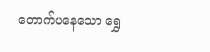တောက်ပနေသော ရွှေ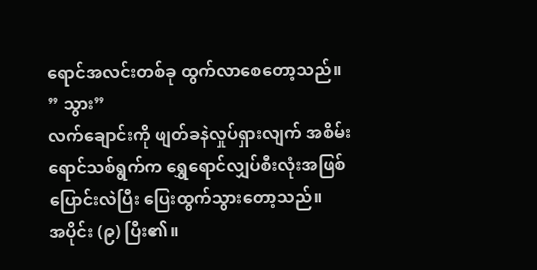ရောင်အလင်းတစ်ခု ထွက်လာစေတော့သည်။
” သွား”
လက်ချောင်းကို ဖျတ်ခနဲလှုပ်ရှားလျက် အစိမ်းရောင်သစ်ရွက်က ရွှေရောင်လျှပ်စီးလုံးအဖြစ် ပြောင်းလဲပြီး ပြေးထွက်သွားတော့သည်။
အပိုင်း (၉) ပြီး၏။